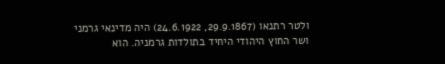ולטר רתנאו (29.9.1867, 24.6.1922) היה מדינאי גרמני ושר החוץ היהודי היחיד בתולדות גרמניה. הוא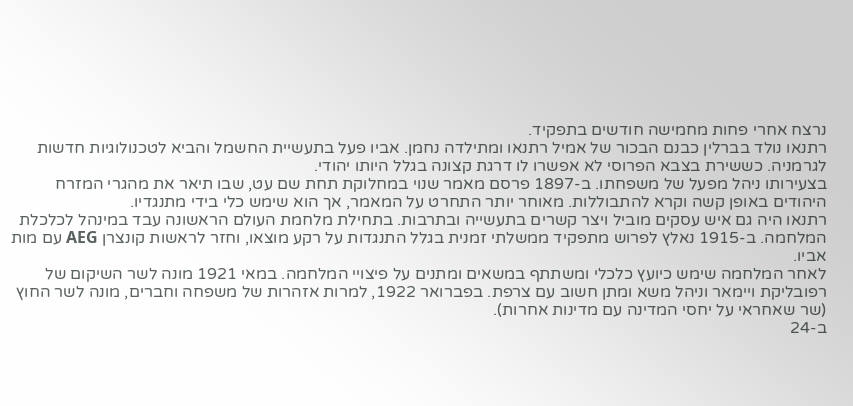נרצח אחרי פחות מחמישה חודשים בתפקיד.
רתנאו נולד בברלין כבנם הבכור של אמיל רתנאו ומתילדה נחמן. אביו פעל בתעשיית החשמל והביא לטכנולוגיות חדשות לגרמניה. כששירת בצבא הפרוסי לא אפשרו לו דרגת קצונה בגלל היותו יהודי.
בצעירותו ניהל מפעל של משפחתו. ב-1897 פרסם מאמר שנוי במחלוקת תחת שם עט, שבו תיאר את מהגרי המזרח היהודים באופן קשה וקרא להתבוללות. מאוחר יותר התחרט על המאמר, אך הוא שימש כלי בידי מתנגדיו.
רתנאו היה גם איש עסקים מוביל ויצר קשרים בתעשייה ובתרבות. בתחילת מלחמת העולם הראשונה עבד במינהל לכלכלת המלחמה. ב-1915 נאלץ לפרוש מתפקיד ממשלתי זמנית בגלל התנגדות על רקע מוצאו, וחזר לראשות קונצרן AEG עם מות אביו.
לאחר המלחמה שימש כיועץ כלכלי ומשתתף במשאים ומתנים על פיצויי המלחמה. במאי 1921 מונה לשר השיקום של רפובליקת ויימאר וניהל משא ומתן חשוב עם צרפת. בפברואר 1922, למרות אזהרות של משפחה וחברים, מונה לשר החוץ (שר שאחראי על יחסי המדינה עם מדינות אחרות).
ב-24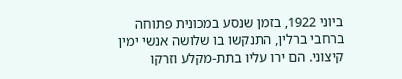ביוני 1922, בזמן שנסע במכונית פתוחה ברחבי ברלין, התנקשו בו שלושה אנשי ימין קיצוני. הם ירו עליו בתת-מקלע וזרקו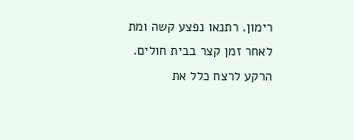רימון. רתנאו נפצע קשה ומת לאחר זמן קצר בבית חולים.
הרקע לרצח כלל את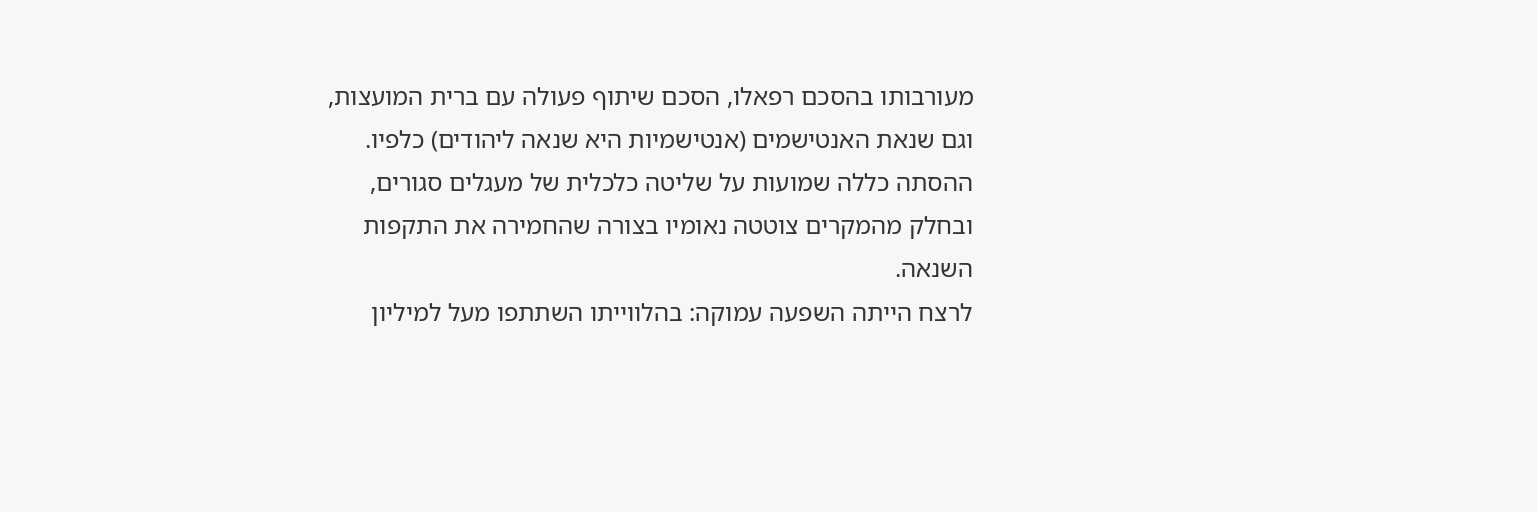מעורבותו בהסכם רפאלו, הסכם שיתוף פעולה עם ברית המועצות, וגם שנאת האנטישמים (אנטישמיות היא שנאה ליהודים) כלפיו. ההסתה כללה שמועות על שליטה כלכלית של מעגלים סגורים, ובחלק מהמקרים צוטטה נאומיו בצורה שהחמירה את התקפות השנאה.
לרצח הייתה השפעה עמוקה: בהלווייתו השתתפו מעל למיליון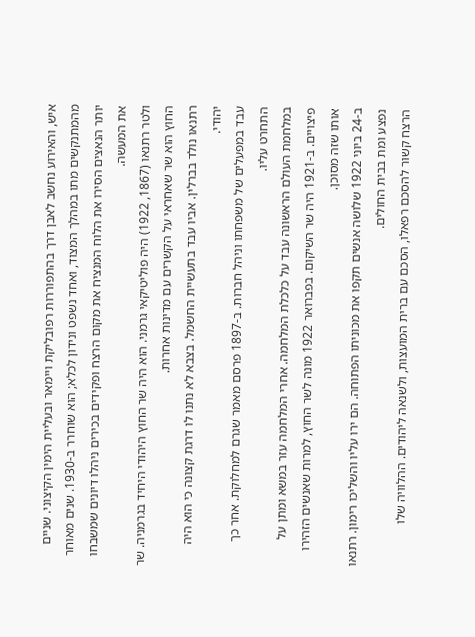איש, והאירוע נחשב לאבן דרך בהתפוררות רפובליקת ויימאר ובעליית הימין הקיצוני. שניים מהמתנקשים מתו במהלך המצוד, ואחד נשפט ונידון לכלא; הוא שוחרר ב-1930. שנים מאוחר יותר הנאצים הסירו את הלוח המנציח את מקום הרצח ופקידים בכירים ניהלו דיונים שמשבחו את המעשה.
ולטר רתנאו (1867, 1922) היה פוליטיקאי גרמני. הוא היה שר החוץ היהודי היחיד בגרמניה. שר החוץ הוא שר שאחראי על הקשרים עם מדינות אחרות.
רתנאו נולד בברלין. אביו עבד בתעשיית החשמל. בצבא לא נתנו לו דרגת קצונה כי הוא היה יהודי.
עבד במפעלים של משפחתו וניהל חברות. ב-1897 פרסם מאמר שגרם למחלוקת. אחר כך התחרט עליו.
במלחמת העולם הראשונה עבד על כלכלת המלחמה. אחרי המלחמה עזר במשא ומתן על פיצויים. ב-1921 היה שר השיקום. בפברואר 1922 מונה לשר החוץ, למרות שאנשים הזהירו אותו שזה מסוכן.
ב-24 ביוני 1922 שלושה אנשים תקפו את מכוניתו הפתוחה. הם ירו עליו והשליכו רימון. רתנאו נפצע ומת בבית החולים.
הרצח קשור להסכם רפאלו, הסכם עם ברית המועצות, ולשנאה ליהודים. ההלוויה שלו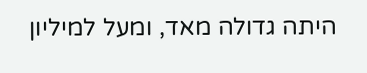היתה גדולה מאד, ומעל למיליון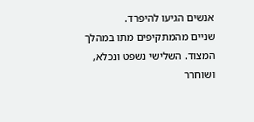אנשים הגיעו להיפרד.
שניים מהמתקיפים מתו במהלך המצוד. השלישי נשפט ונכלא, ושוחרר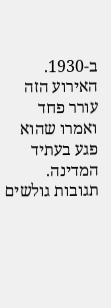ב-1930. האירוע הזה עורר פחד ואמרו שהוא פגע בעתיד המדינה.
תגובות גולשים